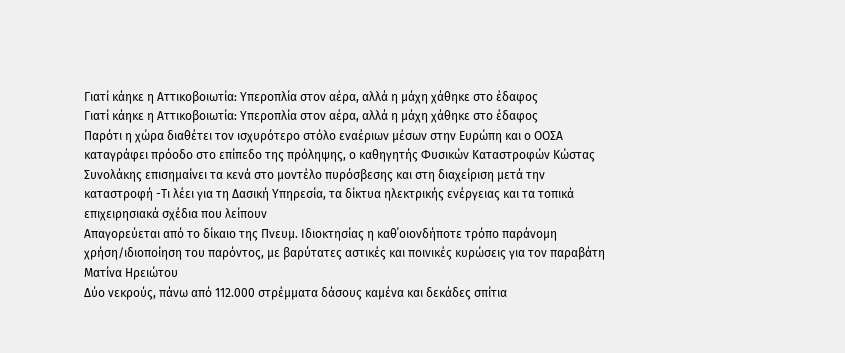Γιατί κάηκε η Αττικοβοιωτία: Υπεροπλία στον αέρα, αλλά η μάχη χάθηκε στο έδαφος
Γιατί κάηκε η Αττικοβοιωτία: Υπεροπλία στον αέρα, αλλά η μάχη χάθηκε στο έδαφος
Παρότι η χώρα διαθέτει τον ισχυρότερο στόλο εναέριων μέσων στην Ευρώπη και ο ΟΟΣΑ καταγράφει πρόοδο στο επίπεδο της πρόληψης, ο καθηγητής Φυσικών Καταστροφών Κώστας Συνολάκης επισημαίνει τα κενά στο μοντέλο πυρόσβεσης και στη διαχείριση μετά την καταστροφή -Τι λέει για τη Δασική Υπηρεσία, τα δίκτυα ηλεκτρικής ενέργειας και τα τοπικά επιχειρησιακά σχέδια που λείπουν
Απαγορεύεται από το δίκαιο της Πνευμ. Ιδιοκτησίας η καθ΄οιονδήποτε τρόπο παράνομη χρήση/ιδιοποίηση του παρόντος, με βαρύτατες αστικές και ποινικές κυρώσεις για τον παραβάτη
Ματίνα Ηρειώτου
Δύο νεκρούς, πάνω από 112.000 στρέμματα δάσους καμένα και δεκάδες σπίτια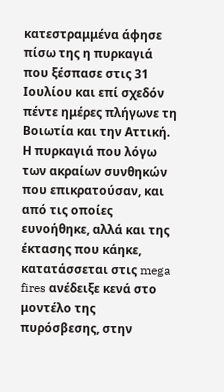κατεστραμμένα άφησε πίσω της η πυρκαγιά που ξέσπασε στις 31 Ιουλίου και επί σχεδόν πέντε ημέρες πλήγωνε τη Βοιωτία και την Αττική. Η πυρκαγιά που λόγω των ακραίων συνθηκών που επικρατούσαν, και από τις οποίες ευνοήθηκε, αλλά και της έκτασης που κάηκε, κατατάσσεται στις mega fires ανέδειξε κενά στο μοντέλο της πυρόσβεσης, στην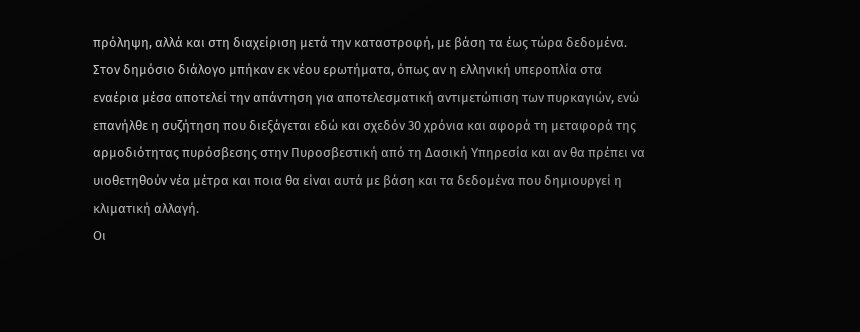πρόληψη, αλλά και στη διαχείριση μετά την καταστροφή, με βάση τα έως τώρα δεδομένα.
Στον δημόσιο διάλογο μπήκαν εκ νέου ερωτήματα, όπως αν η ελληνική υπεροπλία στα εναέρια μέσα αποτελεί την απάντηση για αποτελεσματική αντιμετώπιση των πυρκαγιών, ενώ επανήλθε η συζήτηση που διεξάγεται εδώ και σχεδόν 30 χρόνια και αφορά τη μεταφορά της αρμοδιότητας πυρόσβεσης στην Πυροσβεστική από τη Δασική Υπηρεσία και αν θα πρέπει να υιοθετηθούν νέα μέτρα και ποια θα είναι αυτά με βάση και τα δεδομένα που δημιουργεί η κλιματική αλλαγή.
Οι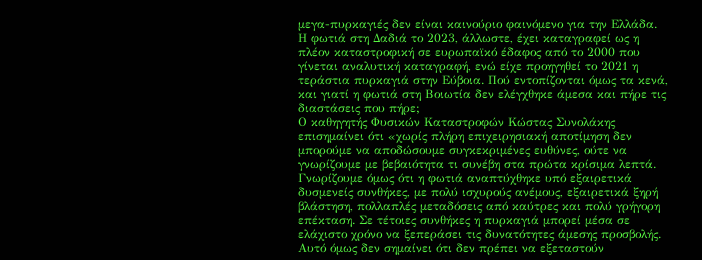μεγα-πυρκαγιές δεν είναι καινούριο φαινόμενο για την Ελλάδα. Η φωτιά στη Δαδιά το 2023, άλλωστε, έχει καταγραφεί ως η πλέον καταστροφική σε ευρωπαϊκό έδαφος από το 2000 που γίνεται αναλυτική καταγραφή, ενώ είχε προηγηθεί το 2021 η τεράστια πυρκαγιά στην Εύβοια. Πού εντοπίζονται όμως τα κενά, και γιατί η φωτιά στη Βοιωτία δεν ελέγχθηκε άμεσα και πήρε τις διαστάσεις που πήρε;
Ο καθηγητής Φυσικών Καταστροφών Κώστας Συνολάκης επισημαίνει ότι «χωρίς πλήρη επιχειρησιακή αποτίμηση δεν μπορούμε να αποδώσουμε συγκεκριμένες ευθύνες, ούτε να γνωρίζουμε με βεβαιότητα τι συνέβη στα πρώτα κρίσιμα λεπτά. Γνωρίζουμε όμως ότι η φωτιά αναπτύχθηκε υπό εξαιρετικά δυσμενείς συνθήκες, με πολύ ισχυρούς ανέμους, εξαιρετικά ξηρή βλάστηση, πολλαπλές μεταδόσεις από καύτρες και πολύ γρήγορη επέκταση. Σε τέτοιες συνθήκες η πυρκαγιά μπορεί μέσα σε ελάχιστο χρόνο να ξεπεράσει τις δυνατότητες άμεσης προσβολής. Αυτό όμως δεν σημαίνει ότι δεν πρέπει να εξεταστούν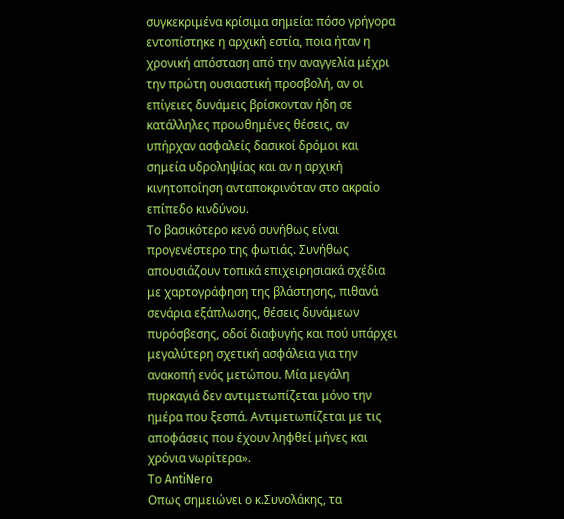συγκεκριμένα κρίσιμα σημεία: πόσο γρήγορα εντοπίστηκε η αρχική εστία, ποια ήταν η χρονική απόσταση από την αναγγελία μέχρι την πρώτη ουσιαστική προσβολή, αν οι επίγειες δυνάμεις βρίσκονταν ήδη σε κατάλληλες προωθημένες θέσεις, αν υπήρχαν ασφαλείς δασικοί δρόμοι και σημεία υδροληψίας και αν η αρχική κινητοποίηση ανταποκρινόταν στο ακραίο επίπεδο κινδύνου.
Το βασικότερο κενό συνήθως είναι προγενέστερο της φωτιάς. Συνήθως απουσιάζουν τοπικά επιχειρησιακά σχέδια με χαρτογράφηση της βλάστησης, πιθανά σενάρια εξάπλωσης, θέσεις δυνάμεων πυρόσβεσης, οδοί διαφυγής και πού υπάρχει μεγαλύτερη σχετική ασφάλεια για την ανακοπή ενός μετώπου. Μία μεγάλη πυρκαγιά δεν αντιμετωπίζεται μόνο την ημέρα που ξεσπά. Αντιμετωπίζεται με τις αποφάσεις που έχουν ληφθεί μήνες και χρόνια νωρίτερα».
Το AntiNero
Οπως σημειώνει ο κ.Συνολάκης, τα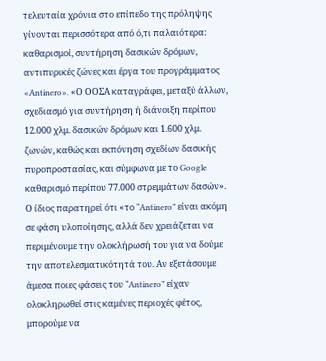τελευταία χρόνια στο επίπεδο της πρόληψης γίνονται περισσότερα από ό,τι παλαιότερα: καθαρισμοί, συντήρηση δασικών δρόμων, αντιπυρικές ζώνες και έργα του προγράμματος «Antinero». «Ο ΟΟΣΑ καταγράφει, μεταξύ άλλων, σχεδιασμό για συντήρηση ή διάνοιξη περίπου 12.000 χλμ. δασικών δρόμων και 1.600 χλμ. ζωνών, καθώς και εκπόνηση σχεδίων δασικής πυροπροστασίας, και σύμφωνα με το Google καθαρισμό περίπου 77.000 στρεμμάτων δασών». Ο ίδιος παρατηρεί ότι «το “Antinero” είναι ακόμη σε φάση υλοποίησης, αλλά δεν χρειάζεται να περιμένουμε την ολοκλήρωσή του για να δούμε την αποτελεσματικότητά του. Αν εξετάσουμε άμεσα ποιες φάσεις του “Antinero” είχαν ολοκληρωθεί στις καμένες περιοχές φέτος, μπορούμε να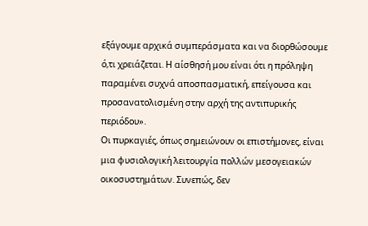εξάγουμε αρχικά συμπεράσματα και να διορθώσουμε ό,τι χρειάζεται. Η αίσθησή μου είναι ότι η πρόληψη παραμένει συχνά αποσπασματική, επείγουσα και προσανατολισμένη στην αρχή της αντιπυρικής περιόδου».
Οι πυρκαγιές, όπως σημειώνουν οι επιστήμονες, είναι μια φυσιολογική λειτουργία πολλών μεσογειακών οικοσυστημάτων. Συνεπώς, δεν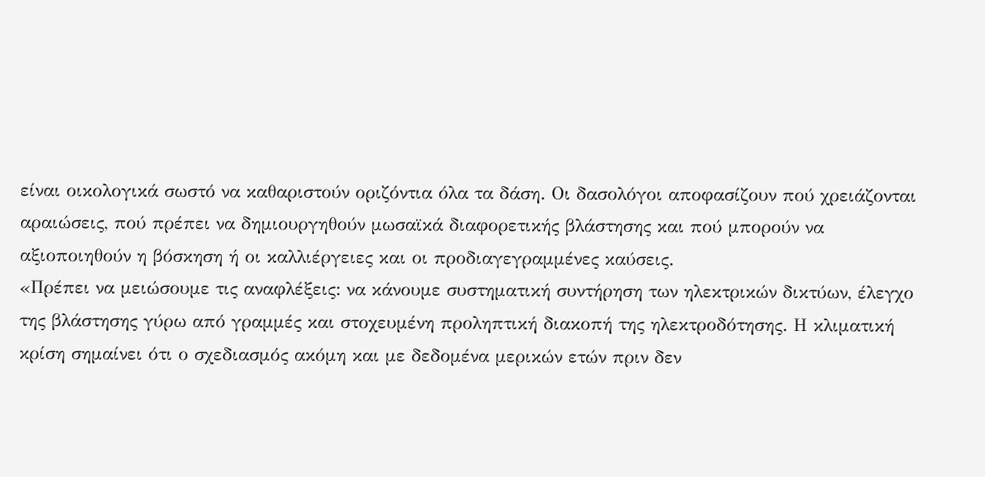είναι οικολογικά σωστό να καθαριστούν οριζόντια όλα τα δάση. Οι δασολόγοι αποφασίζουν πού χρειάζονται αραιώσεις, πού πρέπει να δημιουργηθούν μωσαϊκά διαφορετικής βλάστησης και πού μπορούν να αξιοποιηθούν η βόσκηση ή οι καλλιέργειες και οι προδιαγεγραμμένες καύσεις.
«Πρέπει να μειώσουμε τις αναφλέξεις: να κάνουμε συστηματική συντήρηση των ηλεκτρικών δικτύων, έλεγχο της βλάστησης γύρω από γραμμές και στοχευμένη προληπτική διακοπή της ηλεκτροδότησης. Η κλιματική κρίση σημαίνει ότι ο σχεδιασμός ακόμη και με δεδομένα μερικών ετών πριν δεν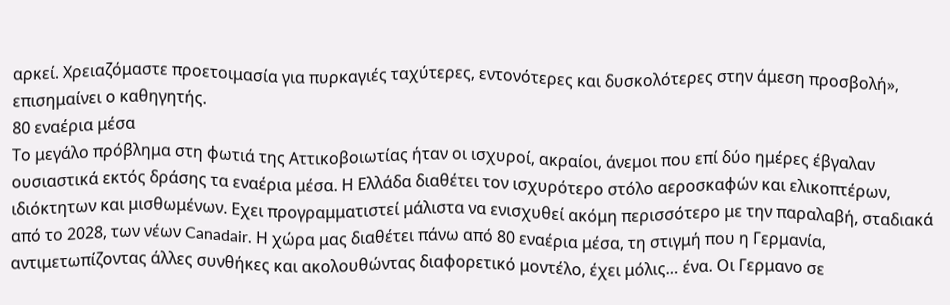αρκεί. Χρειαζόμαστε προετοιμασία για πυρκαγιές ταχύτερες, εντονότερες και δυσκολότερες στην άμεση προσβολή», επισημαίνει ο καθηγητής.
80 εναέρια μέσα
Το μεγάλο πρόβλημα στη φωτιά της Αττικοβοιωτίας ήταν οι ισχυροί, ακραίοι, άνεμοι που επί δύο ημέρες έβγαλαν ουσιαστικά εκτός δράσης τα εναέρια μέσα. Η Ελλάδα διαθέτει τον ισχυρότερο στόλο αεροσκαφών και ελικοπτέρων, ιδιόκτητων και μισθωμένων. Εχει προγραμματιστεί μάλιστα να ενισχυθεί ακόμη περισσότερο με την παραλαβή, σταδιακά από το 2028, των νέων Canadair. Η χώρα μας διαθέτει πάνω από 80 εναέρια μέσα, τη στιγμή που η Γερμανία, αντιμετωπίζοντας άλλες συνθήκες και ακολουθώντας διαφορετικό μοντέλο, έχει μόλις… ένα. Οι Γερμανο σε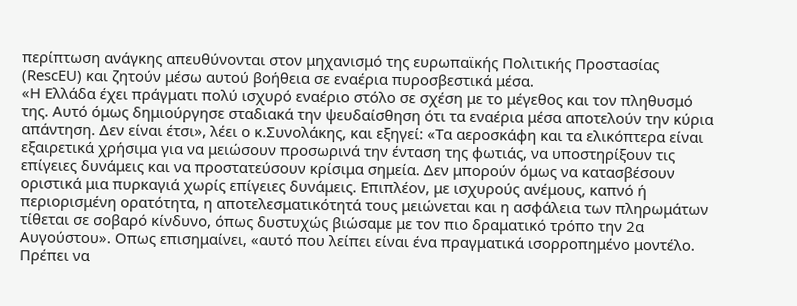περίπτωση ανάγκης απευθύνονται στον μηχανισμό της ευρωπαϊκής Πολιτικής Προστασίας (RescEU) και ζητούν μέσω αυτού βοήθεια σε εναέρια πυροσβεστικά μέσα.
«Η Ελλάδα έχει πράγματι πολύ ισχυρό εναέριο στόλο σε σχέση με το μέγεθος και τον πληθυσμό της. Αυτό όμως δημιούργησε σταδιακά την ψευδαίσθηση ότι τα εναέρια μέσα αποτελούν την κύρια απάντηση. Δεν είναι έτσι», λέει ο κ.Συνολάκης, και εξηγεί: «Τα αεροσκάφη και τα ελικόπτερα είναι εξαιρετικά χρήσιμα για να μειώσουν προσωρινά την ένταση της φωτιάς, να υποστηρίξουν τις επίγειες δυνάμεις και να προστατεύσουν κρίσιμα σημεία. Δεν μπορούν όμως να κατασβέσουν οριστικά μια πυρκαγιά χωρίς επίγειες δυνάμεις. Επιπλέον, με ισχυρούς ανέμους, καπνό ή περιορισμένη ορατότητα, η αποτελεσματικότητά τους μειώνεται και η ασφάλεια των πληρωμάτων τίθεται σε σοβαρό κίνδυνο, όπως δυστυχώς βιώσαμε με τον πιο δραματικό τρόπο την 2α Αυγούστου». Οπως επισημαίνει, «αυτό που λείπει είναι ένα πραγματικά ισορροπημένο μοντέλο. Πρέπει να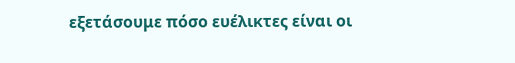εξετάσουμε πόσο ευέλικτες είναι οι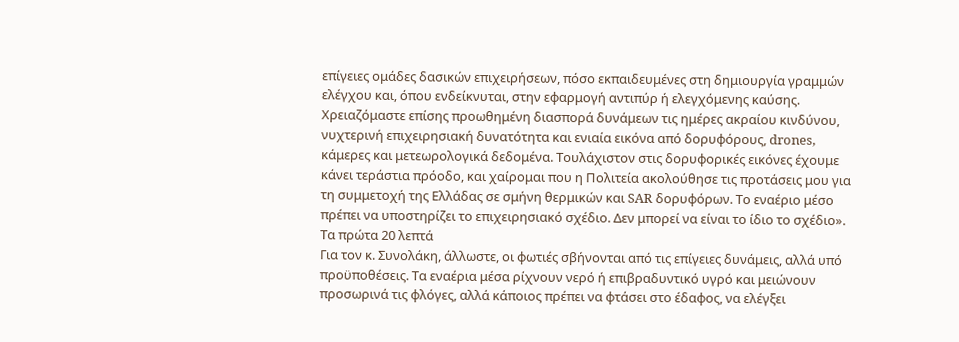επίγειες ομάδες δασικών επιχειρήσεων, πόσο εκπαιδευμένες στη δημιουργία γραμμών ελέγχου και, όπου ενδείκνυται, στην εφαρμογή αντιπύρ ή ελεγχόμενης καύσης. Χρειαζόμαστε επίσης προωθημένη διασπορά δυνάμεων τις ημέρες ακραίου κινδύνου, νυχτερινή επιχειρησιακή δυνατότητα και ενιαία εικόνα από δορυφόρους, drones, κάμερες και μετεωρολογικά δεδομένα. Τουλάχιστον στις δορυφορικές εικόνες έχουμε κάνει τεράστια πρόοδο, και χαίρομαι που η Πολιτεία ακολούθησε τις προτάσεις μου για τη συμμετοχή της Ελλάδας σε σμήνη θερμικών και SAR δορυφόρων. Το εναέριο μέσο πρέπει να υποστηρίζει το επιχειρησιακό σχέδιο. Δεν μπορεί να είναι το ίδιο το σχέδιο».
Τα πρώτα 20 λεπτά
Για τον κ. Συνολάκη, άλλωστε, οι φωτιές σβήνονται από τις επίγειες δυνάμεις, αλλά υπό προϋποθέσεις. Τα εναέρια μέσα ρίχνουν νερό ή επιβραδυντικό υγρό και μειώνουν προσωρινά τις φλόγες, αλλά κάποιος πρέπει να φτάσει στο έδαφος, να ελέγξει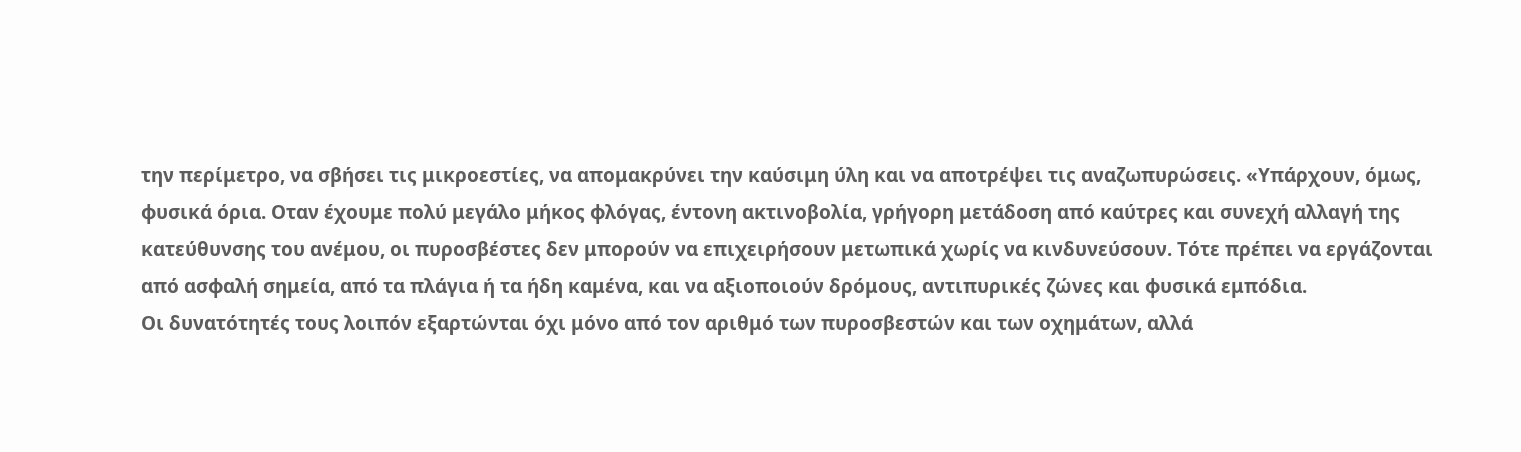την περίμετρο, να σβήσει τις μικροεστίες, να απομακρύνει την καύσιμη ύλη και να αποτρέψει τις αναζωπυρώσεις. «Υπάρχουν, όμως, φυσικά όρια. Οταν έχουμε πολύ μεγάλο μήκος φλόγας, έντονη ακτινοβολία, γρήγορη μετάδοση από καύτρες και συνεχή αλλαγή της κατεύθυνσης του ανέμου, οι πυροσβέστες δεν μπορούν να επιχειρήσουν μετωπικά χωρίς να κινδυνεύσουν. Τότε πρέπει να εργάζονται από ασφαλή σημεία, από τα πλάγια ή τα ήδη καμένα, και να αξιοποιούν δρόμους, αντιπυρικές ζώνες και φυσικά εμπόδια.
Οι δυνατότητές τους λοιπόν εξαρτώνται όχι μόνο από τον αριθμό των πυροσβεστών και των οχημάτων, αλλά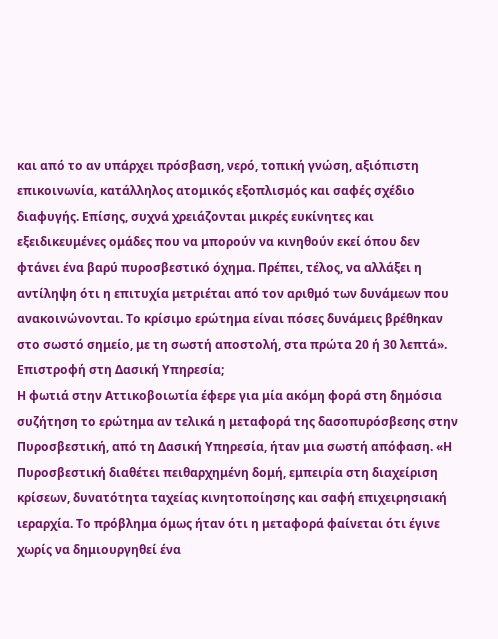και από το αν υπάρχει πρόσβαση, νερό, τοπική γνώση, αξιόπιστη επικοινωνία, κατάλληλος ατομικός εξοπλισμός και σαφές σχέδιο διαφυγής. Επίσης, συχνά χρειάζονται μικρές ευκίνητες και εξειδικευμένες ομάδες που να μπορούν να κινηθούν εκεί όπου δεν φτάνει ένα βαρύ πυροσβεστικό όχημα. Πρέπει, τέλος, να αλλάξει η αντίληψη ότι η επιτυχία μετριέται από τον αριθμό των δυνάμεων που ανακοινώνονται. Το κρίσιμο ερώτημα είναι πόσες δυνάμεις βρέθηκαν στο σωστό σημείο, με τη σωστή αποστολή, στα πρώτα 20 ή 30 λεπτά».
Επιστροφή στη Δασική Υπηρεσία;
Η φωτιά στην Αττικοβοιωτία έφερε για μία ακόμη φορά στη δημόσια συζήτηση το ερώτημα αν τελικά η μεταφορά της δασοπυρόσβεσης στην Πυροσβεστική, από τη Δασική Υπηρεσία, ήταν μια σωστή απόφαση. «Η Πυροσβεστική διαθέτει πειθαρχημένη δομή, εμπειρία στη διαχείριση κρίσεων, δυνατότητα ταχείας κινητοποίησης και σαφή επιχειρησιακή ιεραρχία. Το πρόβλημα όμως ήταν ότι η μεταφορά φαίνεται ότι έγινε χωρίς να δημιουργηθεί ένα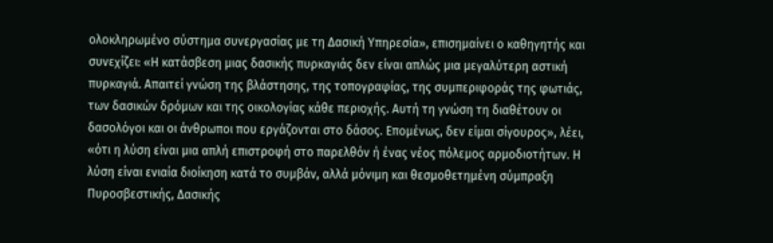ολοκληρωμένο σύστημα συνεργασίας με τη Δασική Υπηρεσία», επισημαίνει ο καθηγητής και συνεχίζει: «Η κατάσβεση μιας δασικής πυρκαγιάς δεν είναι απλώς μια μεγαλύτερη αστική πυρκαγιά. Απαιτεί γνώση της βλάστησης, της τοπογραφίας, της συμπεριφοράς της φωτιάς, των δασικών δρόμων και της οικολογίας κάθε περιοχής. Αυτή τη γνώση τη διαθέτουν οι δασολόγοι και οι άνθρωποι που εργάζονται στο δάσος. Επομένως, δεν είμαι σίγουρος», λέει, «ότι η λύση είναι μια απλή επιστροφή στο παρελθόν ή ένας νέος πόλεμος αρμοδιοτήτων. Η λύση είναι ενιαία διοίκηση κατά το συμβάν, αλλά μόνιμη και θεσμοθετημένη σύμπραξη Πυροσβεστικής, Δασικής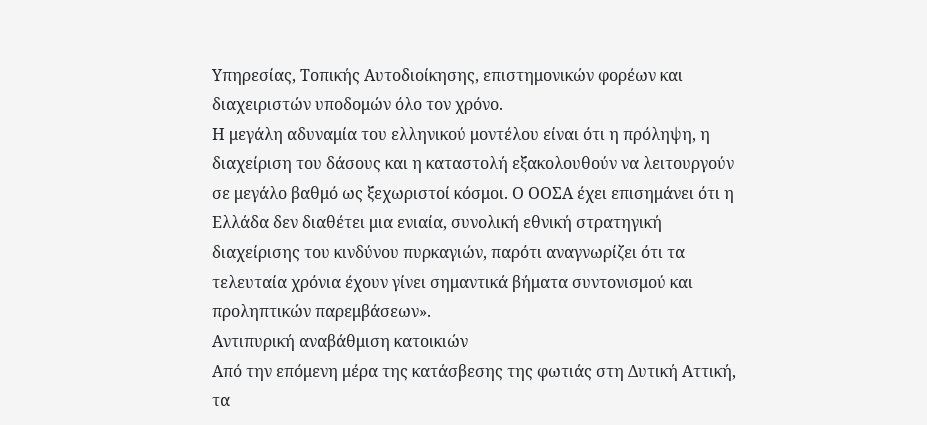Υπηρεσίας, Τοπικής Αυτοδιοίκησης, επιστημονικών φορέων και διαχειριστών υποδομών όλο τον χρόνο.
Η μεγάλη αδυναμία του ελληνικού μοντέλου είναι ότι η πρόληψη, η διαχείριση του δάσους και η καταστολή εξακολουθούν να λειτουργούν σε μεγάλο βαθμό ως ξεχωριστοί κόσμοι. Ο ΟΟΣΑ έχει επισημάνει ότι η Ελλάδα δεν διαθέτει μια ενιαία, συνολική εθνική στρατηγική διαχείρισης του κινδύνου πυρκαγιών, παρότι αναγνωρίζει ότι τα τελευταία χρόνια έχουν γίνει σημαντικά βήματα συντονισμού και προληπτικών παρεμβάσεων».
Αντιπυρική αναβάθμιση κατοικιών
Από την επόμενη μέρα της κατάσβεσης της φωτιάς στη Δυτική Αττική, τα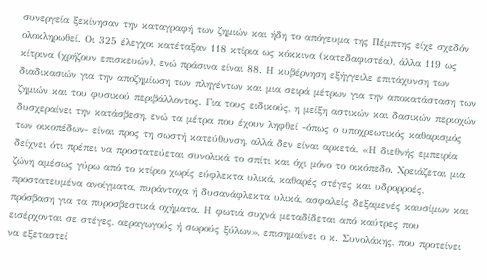συνεργεία ξεκίνησαν την καταγραφή των ζημιών και ήδη το απόγευμα της Πέμπτης είχε σχεδόν ολοκληρωθεί. Οι 325 έλεγχοι κατέταξαν 118 κτίρια ως κόκκινα (κατεδαφιστέα), άλλα 119 ως κίτρινα (χρήζουν επισκευών), ενώ πράσινα είναι 88. Η κυβέρνηση εξήγγειλε επιτάχυνση των διαδικασιών για την αποζημίωση των πληγέντων και μια σειρά μέτρων για την αποκατάσταση των ζημιών και του φυσικού περιβάλλοντος. Για τους ειδικούς, η μείξη αστικών και δασικών περιοχών δυσχεραίνει την κατάσβεση, ενώ τα μέτρα που έχουν ληφθεί -όπως ο υποχρεωτικός καθαρισμός των οικοπέδων- είναι προς τη σωστή κατεύθυνση, αλλά δεν είναι αρκετά. «Η διεθνής εμπειρία δείχνει ότι πρέπει να προστατεύεται συνολικά το σπίτι και όχι μόνο το οικόπεδο. Χρειάζεται μια ζώνη αμέσως γύρω από το κτίριο χωρίς εύφλεκτα υλικά, καθαρές στέγες και υδρορροές, προστατευμένα ανοίγματα, πυράντοχα ή δυσανάφλεκτα υλικά, ασφαλείς δεξαμενές καυσίμων και πρόσβαση για τα πυροσβεστικά οχήματα. Η φωτιά συχνά μεταδίδεται από καύτρες που εισέρχονται σε στέγες, αεραγωγούς ή σωρούς ξύλων», επισημαίνει ο κ. Συνολάκης, που προτείνει να εξεταστεί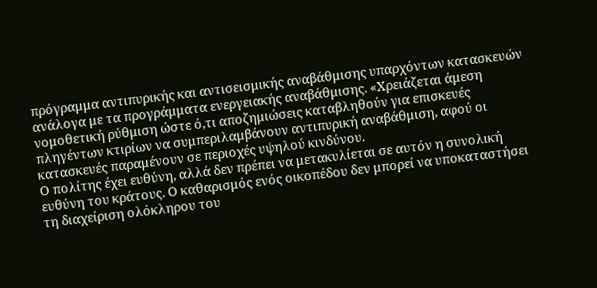πρόγραμμα αντιπυρικής και αντισεισμικής αναβάθμισης υπαρχόντων κατασκευών ανάλογα με τα προγράμματα ενεργειακής αναβάθμισης. «Χρειάζεται άμεση νομοθετική ρύθμιση ώστε ό,τι αποζημιώσεις καταβληθούν για επισκευές πληγέντων κτιρίων να συμπεριλαμβάνουν αντιπυρική αναβάθμιση, αφού οι κατασκευές παραμένουν σε περιοχές υψηλού κινδύνου.
Ο πολίτης έχει ευθύνη, αλλά δεν πρέπει να μετακυλίεται σε αυτόν η συνολική ευθύνη του κράτους. Ο καθαρισμός ενός οικοπέδου δεν μπορεί να υποκαταστήσει τη διαχείριση ολόκληρου του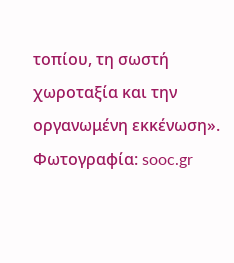τοπίου, τη σωστή χωροταξία και την οργανωμένη εκκένωση».
Φωτογραφία: sooc.gr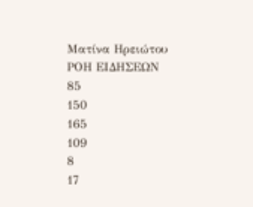Ματίνα Ηρειώτου
ΡΟΗ ΕΙΔΗΣΕΩΝ
85
150
165
109
8
17